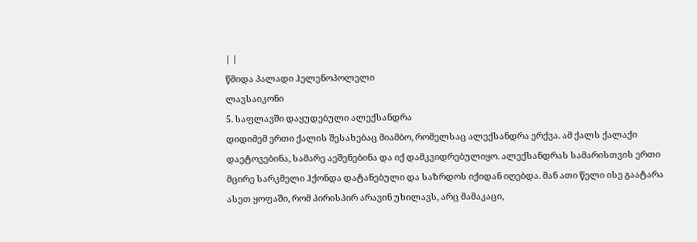| |
წმიდა პალადი ჰელენოპოლელი
ლავსაიკონი
5. საფლავში დაყუდებული ალექსანდრა
დიდიმემ ერთი ქალის შესახებაც მიამბო, რომელსაც ალექსანდრა ერქვა. ამ ქალს ქალაქი დაეტოვებინა, სამარე აეშენებინა და იქ დამკვიდრებულიყო. ალექსანდრას სამარისთვის ერთი მცირე სარკმელი ჰქონდა დატანებული და საზრდოს იქიდან იღებდა. მან ათი წელი ისე გაატარა ასეთ ყოფაში, რომ პირისპირ არავინ უხილავს, არც მამაკაცი,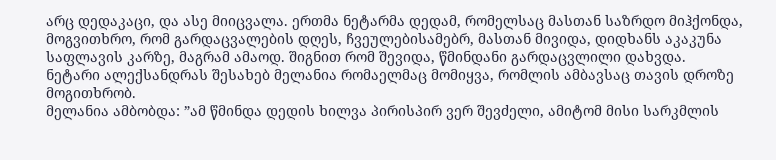არც დედაკაცი, და ასე მიიცვალა. ერთმა ნეტარმა დედამ, რომელსაც მასთან საზრდო მიჰქონდა, მოგვითხრო, რომ გარდაცვალების დღეს, ჩვეულებისამებრ, მასთან მივიდა, დიდხანს აკაკუნა საფლავის კარზე, მაგრამ ამაოდ. შიგნით რომ შევიდა, წმინდანი გარდაცვლილი დახვდა.
ნეტარი ალექსანდრას შესახებ მელანია რომაელმაც მომიყვა, რომლის ამბავსაც თავის დროზე მოგითხრობ.
მელანია ამბობდა: ”ამ წმინდა დედის ხილვა პირისპირ ვერ შევძელი, ამიტომ მისი სარკმლის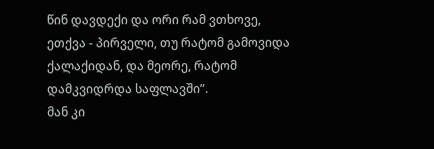წინ დავდექი და ორი რამ ვთხოვე, ეთქვა - პირველი, თუ რატომ გამოვიდა ქალაქიდან, და მეორე, რატომ დამკვიდრდა საფლავში”.
მან კი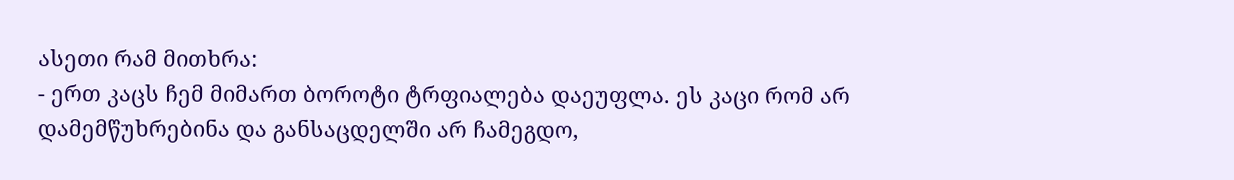ასეთი რამ მითხრა:
- ერთ კაცს ჩემ მიმართ ბოროტი ტრფიალება დაეუფლა. ეს კაცი რომ არ დამემწუხრებინა და განსაცდელში არ ჩამეგდო,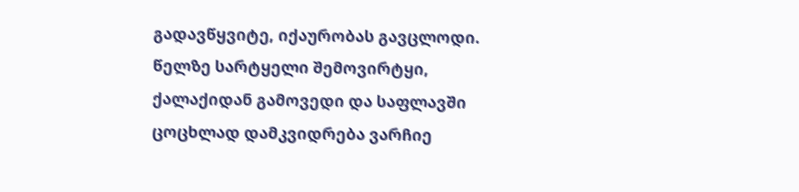გადავწყვიტე, იქაურობას გავცლოდი. წელზე სარტყელი შემოვირტყი, ქალაქიდან გამოვედი და საფლავში ცოცხლად დამკვიდრება ვარჩიე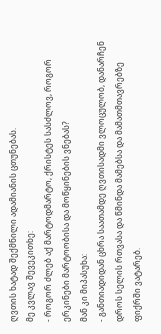ღვთის ხატად შექმნილი ადამიანის ცთუნებას.
მე კვლავ შევეკითხე:
- როგორ ძლებ აქ მარტოდმარტო, ქრისტეს სასძლოვ, როგორ ერკინები მარტოობისა და მოწყინების ვნებას?
მან კი მიპასუხა:
- განთიადიდან ცხრა საათამდე ღვთისადმი ვლოცულობ, დანარჩენ დროს სელის რთვასა და წმინდა მამებსა და მამათმთავრებზე ფიქრში ვატარებ.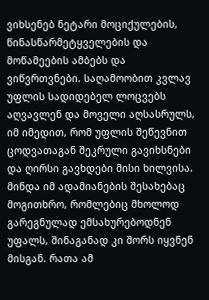ვიხსენებ ნეტარი მოციქულების, წინასწარმეტყველების და მოწამეების ამბებს და ვიწვრთვნები. საღამოობით კვლავ უფლის სადიდებელ ლოცვებს აღვავლენ და მოველი აღსასრულს, იმ იმედით, რომ უფლის შეწევნით ცოდვათაგან შეკრული გავიხსნები და ღირსი გავხდები მისი ხილვისა.
მინდა იმ ადამიანების შესახებაც მოგითხრო, რომლებიც მხოლოდ გარეგნულად ემსახურებოდნენ უფალს, შინაგანად კი შორს იყვნენ მისგან. რათა ამ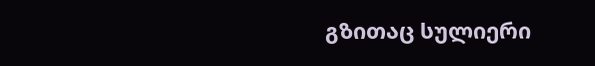გზითაც სულიერი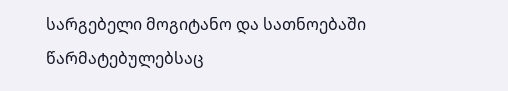სარგებელი მოგიტანო და სათნოებაში წარმატებულებსაც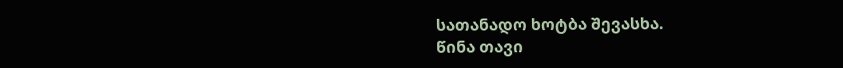სათანადო ხოტბა შევასხა.
წინა თავი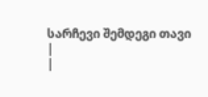სარჩევი შემდეგი თავი
|
|